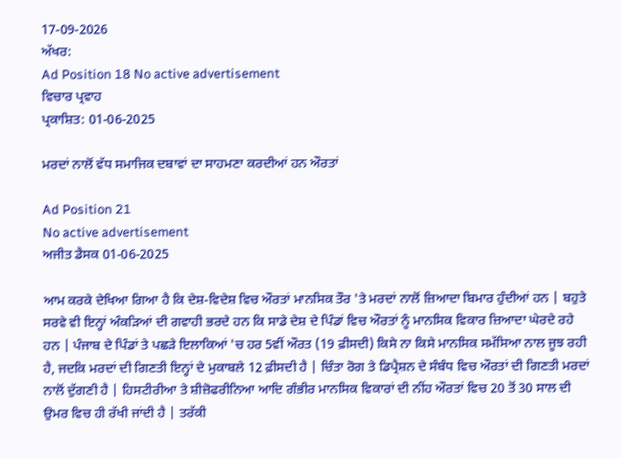17-09-2026
ਅੱਖਰ:
Ad Position 18 No active advertisement
ਵਿਚਾਰ ਪ੍ਰਵਾਹ
ਪ੍ਰਕਾਸ਼ਿਤ: 01-06-2025

ਮਰਦਾਂ ਨਾਲੋਂ ਵੱਧ ਸਮਾਜਿਕ ਦਬਾਵਾਂ ਦਾ ਸਾਹਮਣਾ ਕਰਦੀਆਂ ਹਨ ਔਰਤਾਂ

Ad Position 21
No active advertisement
ਅਜੀਤ ਡੈਸਕ 01-06-2025

ਆਮ ਕਰਕੇ ਦੇਖਿਆ ਗਿਆ ਹੈ ਕਿ ਦੇਸ਼-ਵਿਦੇਸ਼ ਵਿਚ ਔਰਤਾਂ ਮਾਨਸਿਕ ਤੌਰ 'ਤੇ ਮਰਦਾਂ ਨਾਲੋਂ ਜ਼ਿਆਦਾ ਬਿਮਾਰ ਹੁੰਦੀਆਂ ਹਨ | ਬਹੁਤੇ ਸਰਵੇ ਵੀ ਇਨ੍ਹਾਂ ਅੰਕੜਿਆਂ ਦੀ ਗਵਾਹੀ ਭਰਦੇ ਹਨ ਕਿ ਸਾਡੇ ਦੇਸ਼ ਦੇ ਪਿੰਡਾਂ ਵਿਚ ਔਰਤਾਂ ਨੂੰ ਮਾਨਸਿਕ ਵਿਕਾਰ ਜ਼ਿਆਦਾ ਘੇਰਦੇ ਰਹੇ ਹਨ | ਪੰਜਾਬ ਦੇ ਪਿੰਡਾਂ ਤੇ ਪਛੜੇ ਇਲਾਕਿਆਂ 'ਚ ਹਰ 5ਵੀਂ ਔਰਤ (19 ਫ਼ੀਸਦੀ) ਕਿਸੇ ਨਾ ਕਿਸੇ ਮਾਨਸਿਕ ਸਮੱਸਿਆ ਨਾਲ ਜੂਝ ਰਹੀ ਹੈ, ਜਦਕਿ ਮਰਦਾਂ ਦੀ ਗਿਣਤੀ ਇਨ੍ਹਾਂ ਦੇ ਮੁਕਾਬਲੇ 12 ਫ਼ੀਸਦੀ ਹੈ | ਚਿੰਤਾ ਰੋਗ ਤੇ ਡਿਪ੍ਰੈਸ਼ਨ ਦੇ ਸੰਬੰਧ ਵਿਚ ਔਰਤਾਂ ਦੀ ਗਿਣਤੀ ਮਰਦਾਂ ਨਾਲੋਂ ਦੁੱਗਣੀ ਹੈ | ਹਿਸਟੀਰੀਆ ਤੇ ਸ਼ੀਜ਼ੋਫਰੀਨਿਆ ਆਦਿ ਗੰਭੀਰ ਮਾਨਸਿਕ ਵਿਕਾਰਾਂ ਦੀ ਨੀਂਹ ਔਰਤਾਂ ਵਿਚ 20 ਤੋਂ 30 ਸਾਲ ਦੀ ਉਮਰ ਵਿਚ ਹੀ ਰੱਖੀ ਜਾਂਦੀ ਹੈ | ਤਰੱਕੀ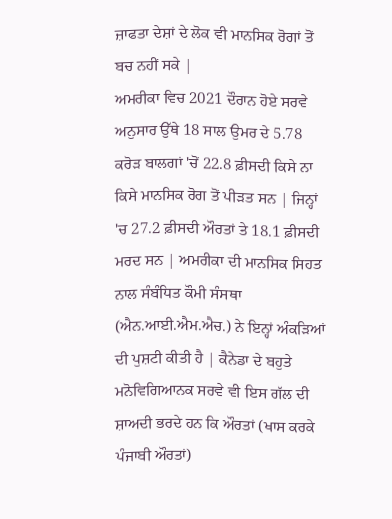ਜ਼ਾਫਤਾ ਦੇਸ਼ਾਂ ਦੇ ਲੋਕ ਵੀ ਮਾਨਸਿਕ ਰੋਗਾਂ ਤੋਂ ਬਚ ਨਹੀਂ ਸਕੇ |
ਅਮਰੀਕਾ ਵਿਚ 2021 ਦੌਰਾਨ ਹੋਏ ਸਰਵੇ ਅਨੁਸਾਰ ਉੱਥੇ 18 ਸਾਲ ਉਮਰ ਦੇ 5.78 ਕਰੋੜ ਬਾਲਗਾਂ 'ਚੋਂ 22.8 ਫ਼ੀਸਦੀ ਕਿਸੇ ਨਾ ਕਿਸੇ ਮਾਨਸਿਕ ਰੋਗ ਤੋਂ ਪੀੜਤ ਸਨ | ਜਿਨ੍ਹਾਂ 'ਚ 27.2 ਫ਼ੀਸਦੀ ਔਰਤਾਂ ਤੇ 18.1 ਫ਼ੀਸਦੀ ਮਰਦ ਸਨ | ਅਮਰੀਕਾ ਦੀ ਮਾਨਸਿਕ ਸਿਹਤ ਨਾਲ ਸੰਬੰਧਿਤ ਕੌਮੀ ਸੰਸਥਾ (ਐਨ.ਆਈ.ਐਮ.ਐਚ.) ਨੇ ਇਨ੍ਹਾਂ ਅੰਕੜਿਆਂ ਦੀ ਪੁਸ਼ਟੀ ਕੀਤੀ ਹੈ | ਕੈਨੇਡਾ ਦੇ ਬਹੁਤੇ ਮਨੋਵਿਗਿਆਨਕ ਸਰਵੇ ਵੀ ਇਸ ਗੱਲ ਦੀ ਸ਼ਾਅਦੀ ਭਰਦੇ ਹਨ ਕਿ ਔਰਤਾਂ (ਖਾਸ ਕਰਕੇ ਪੰਜਾਬੀ ਔਰਤਾਂ)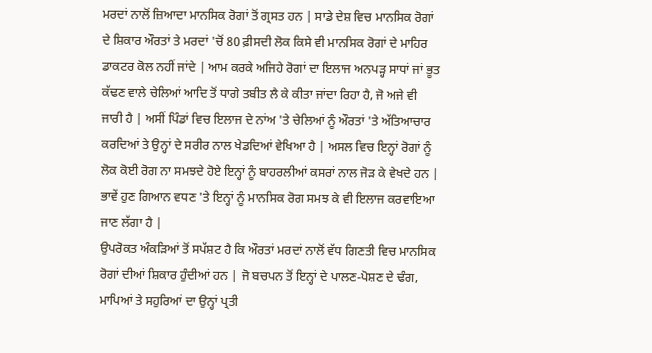ਮਰਦਾਂ ਨਾਲੋਂ ਜ਼ਿਆਦਾ ਮਾਨਸਿਕ ਰੋਗਾਂ ਤੋਂ ਗ੍ਰਸਤ ਹਨ | ਸਾਡੇ ਦੇਸ਼ ਵਿਚ ਮਾਨਸਿਕ ਰੋਗਾਂ ਦੇ ਸ਼ਿਕਾਰ ਔਰਤਾਂ ਤੇ ਮਰਦਾਂ 'ਚੋਂ 80 ਫ਼ੀਸਦੀ ਲੋਕ ਕਿਸੇ ਵੀ ਮਾਨਸਿਕ ਰੋਗਾਂ ਦੇ ਮਾਹਿਰ ਡਾਕਟਰ ਕੋਲ ਨਹੀਂ ਜਾਂਦੇ | ਆਮ ਕਰਕੇ ਅਜਿਹੇ ਰੋਗਾਂ ਦਾ ਇਲਾਜ ਅਨਪੜ੍ਹ ਸਾਧਾਂ ਜਾਂ ਭੂਤ ਕੱਢਣ ਵਾਲੇ ਚੇਲਿਆਂ ਆਦਿ ਤੋਂ ਧਾਗੇ ਤਬੀਤ ਲੈ ਕੇ ਕੀਤਾ ਜਾਂਦਾ ਰਿਹਾ ਹੈ, ਜੋ ਅਜੇ ਵੀ ਜਾਰੀ ਹੈ | ਅਸੀਂ ਪਿੰਡਾਂ ਵਿਚ ਇਲਾਜ ਦੇ ਨਾਂਅ 'ਤੇ ਚੇਲਿਆਂ ਨੂੰ ਔਰਤਾਂ 'ਤੇ ਅੱਤਿਆਚਾਰ ਕਰਦਿਆਂ ਤੇ ਉਨ੍ਹਾਂ ਦੇ ਸਰੀਰ ਨਾਲ ਖੇਡਦਿਆਂ ਵੇਖਿਆ ਹੈ | ਅਸਲ ਵਿਚ ਇਨ੍ਹਾਂ ਰੋਗਾਂ ਨੂੰ ਲੋਕ ਕੋਈ ਰੋਗ ਨਾ ਸਮਝਦੇ ਹੋਏ ਇਨ੍ਹਾਂ ਨੂੰ ਬਾਹਰਲੀਆਂ ਕਸਰਾਂ ਨਾਲ ਜੋੜ ਕੇ ਵੇਖਦੇ ਹਨ | ਭਾਵੇਂ ਹੁਣ ਗਿਆਨ ਵਧਣ 'ਤੇ ਇਨ੍ਹਾਂ ਨੂੰ ਮਾਨਸਿਕ ਰੋਗ ਸਮਝ ਕੇ ਵੀ ਇਲਾਜ ਕਰਵਾਇਆ ਜਾਣ ਲੱਗਾ ਹੈ |
ਉਪਰੋਕਤ ਅੰਕੜਿਆਂ ਤੋਂ ਸਪੱਸ਼ਟ ਹੈ ਕਿ ਔਰਤਾਂ ਮਰਦਾਂ ਨਾਲੋਂ ਵੱਧ ਗਿਣਤੀ ਵਿਚ ਮਾਨਸਿਕ ਰੋਗਾਂ ਦੀਆਂ ਸ਼ਿਕਾਰ ਹੁੰਦੀਆਂ ਹਨ | ਜੋ ਬਚਪਨ ਤੋਂ ਇਨ੍ਹਾਂ ਦੇ ਪਾਲਣ-ਪੋਸ਼ਣ ਦੇ ਢੰਗ, ਮਾਪਿਆਂ ਤੇ ਸਹੁਰਿਆਂ ਦਾ ਉਨ੍ਹਾਂ ਪ੍ਰਤੀ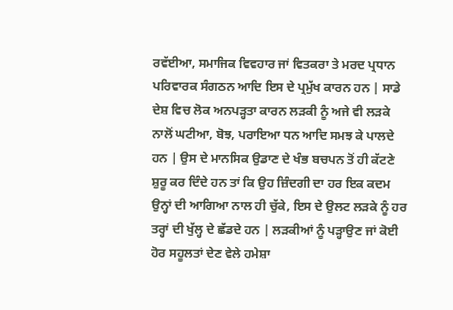ਰਵੱਈਆ, ਸਮਾਜਿਕ ਵਿਵਹਾਰ ਜਾਂ ਵਿਤਕਰਾ ਤੇ ਮਰਦ ਪ੍ਰਧਾਨ ਪਰਿਵਾਰਕ ਸੰਗਠਨ ਆਦਿ ਇਸ ਦੇ ਪ੍ਰਮੁੱਖ ਕਾਰਨ ਹਨ | ਸਾਡੇ ਦੇਸ਼ ਵਿਚ ਲੋਕ ਅਨਪੜ੍ਹਤਾ ਕਾਰਨ ਲੜਕੀ ਨੂੰ ਅਜੇ ਵੀ ਲੜਕੇ ਨਾਲੋਂ ਘਟੀਆ, ਬੋਝ, ਪਰਾਇਆ ਧਨ ਆਦਿ ਸਮਝ ਕੇ ਪਾਲਦੇ ਹਨ | ਉਸ ਦੇ ਮਾਨਸਿਕ ਉਡਾਣ ਦੇ ਖੰਭ ਬਚਪਨ ਤੋਂ ਹੀ ਕੱਟਣੇ ਸ਼ੁਰੂ ਕਰ ਦਿੰਦੇ ਹਨ ਤਾਂ ਕਿ ਉਹ ਜ਼ਿੰਦਗੀ ਦਾ ਹਰ ਇਕ ਕਦਮ ਉਨ੍ਹਾਂ ਦੀ ਆਗਿਆ ਨਾਲ ਹੀ ਚੁੱਕੇ, ਇਸ ਦੇ ਉਲਟ ਲੜਕੇ ਨੂੰ ਹਰ ਤਰ੍ਹਾਂ ਦੀ ਖੁੱਲ੍ਹ ਦੇ ਛੱਡਦੇ ਹਨ | ਲੜਕੀਆਂ ਨੂੰ ਪੜ੍ਹਾਉਣ ਜਾਂ ਕੋਈ ਹੋਰ ਸਹੂਲਤਾਂ ਦੇਣ ਵੇਲੇ ਹਮੇਸ਼ਾ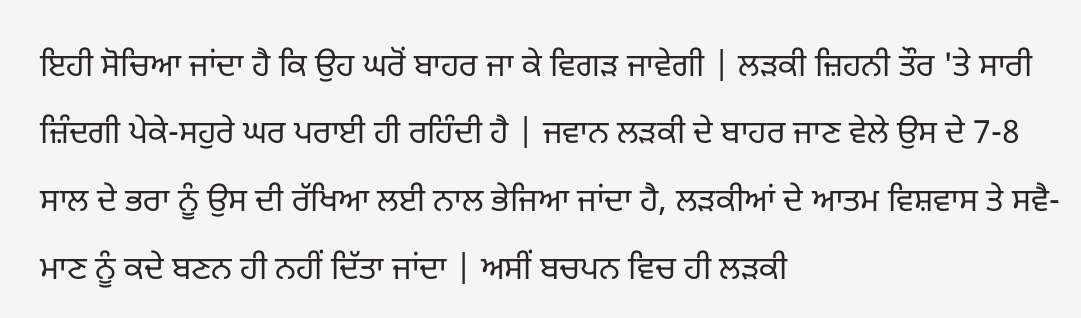ਇਹੀ ਸੋਚਿਆ ਜਾਂਦਾ ਹੈ ਕਿ ਉਹ ਘਰੋਂ ਬਾਹਰ ਜਾ ਕੇ ਵਿਗੜ ਜਾਵੇਗੀ | ਲੜਕੀ ਜ਼ਿਹਨੀ ਤੌਰ 'ਤੇ ਸਾਰੀ ਜ਼ਿੰਦਗੀ ਪੇਕੇ-ਸਹੁਰੇ ਘਰ ਪਰਾਈ ਹੀ ਰਹਿੰਦੀ ਹੈ | ਜਵਾਨ ਲੜਕੀ ਦੇ ਬਾਹਰ ਜਾਣ ਵੇਲੇ ਉਸ ਦੇ 7-8 ਸਾਲ ਦੇ ਭਰਾ ਨੂੰ ਉਸ ਦੀ ਰੱਖਿਆ ਲਈ ਨਾਲ ਭੇਜਿਆ ਜਾਂਦਾ ਹੈ, ਲੜਕੀਆਂ ਦੇ ਆਤਮ ਵਿਸ਼ਵਾਸ ਤੇ ਸਵੈ-ਮਾਣ ਨੂੰ ਕਦੇ ਬਣਨ ਹੀ ਨਹੀਂ ਦਿੱਤਾ ਜਾਂਦਾ | ਅਸੀਂ ਬਚਪਨ ਵਿਚ ਹੀ ਲੜਕੀ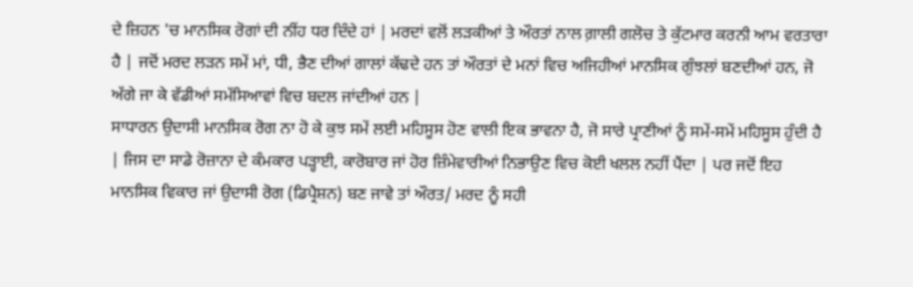ਦੇ ਜ਼ਿਹਨ 'ਚ ਮਾਨਸਿਕ ਰੋਗਾਂ ਦੀ ਨੀਂਹ ਧਰ ਦਿੰਦੇ ਹਾਂ | ਮਰਦਾਂ ਵਲੋਂ ਲੜਕੀਆਂ ਤੇ ਔਰਤਾਂ ਨਾਲ ਗ਼ਾਲੀ ਗਲੋਚ ਤੇ ਕੁੱਟਮਾਰ ਕਰਨੀ ਆਮ ਵਰਤਾਰਾ ਹੈ | ਜਦੋਂ ਮਰਦ ਲੜਨ ਸਮੇਂ ਮਾਂ, ਧੀ, ਭੈਣ ਦੀਆਂ ਗਾਲਾਂ ਕੱਢਦੇ ਹਨ ਤਾਂ ਔਰਤਾਂ ਦੇ ਮਨਾਂ ਵਿਚ ਅਜਿਹੀਆਂ ਮਾਨਸਿਕ ਗੁੰਝਲਾਂ ਬਣਦੀਆਂ ਹਨ, ਜੋ ਅੱਗੇ ਜਾ ਕੇ ਵੱਡੀਆਂ ਸਮੱਸਿਆਵਾਂ ਵਿਚ ਬਦਲ ਜਾਂਦੀਆਂ ਹਨ |
ਸਾਧਾਰਨ ਉਦਾਸੀ ਮਾਨਸਿਕ ਰੋਗ ਨਾ ਹੋ ਕੇ ਕੁਝ ਸਮੇਂ ਲਈ ਮਹਿਸੂਸ ਹੋਣ ਵਾਲੀ ਇਕ ਭਾਵਨਾ ਹੈ, ਜੋ ਸਾਰੇ ਪ੍ਰਾਣੀਆਂ ਨੂੰ ਸਮੇਂ-ਸਮੇਂ ਮਹਿਸੂਸ ਹੁੰਦੀ ਹੈ | ਜਿਸ ਦਾ ਸਾਡੇ ਰੋਜ਼ਾਨਾ ਦੇ ਕੰਮਕਾਰ ਪੜ੍ਹਾਈ, ਕਾਰੋਬਾਰ ਜਾਂ ਹੋਰ ਜ਼ਿੰਮੇਵਾਰੀਆਂ ਨਿਭਾਉਣ ਵਿਚ ਕੋਈ ਖਲਲ ਨਹੀਂ ਪੈਂਦਾ | ਪਰ ਜਦੋਂ ਇਹ ਮਾਨਸਿਕ ਵਿਕਾਰ ਜਾਂ ਉਦਾਸੀ ਰੋਗ (ਡਿਪ੍ਰੈਸ਼ਨ) ਬਣ ਜਾਵੇ ਤਾਂ ਔਰਤ/ ਮਰਦ ਨੂੰ ਸਹੀ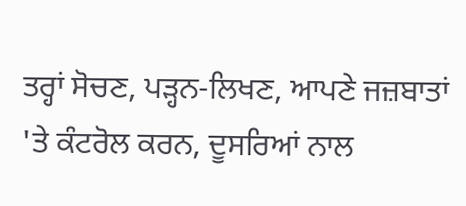ਤਰ੍ਹਾਂ ਸੋਚਣ, ਪੜ੍ਹਨ-ਲਿਖਣ, ਆਪਣੇ ਜਜ਼ਬਾਤਾਂ 'ਤੇ ਕੰਟਰੋਲ ਕਰਨ, ਦੂਸਰਿਆਂ ਨਾਲ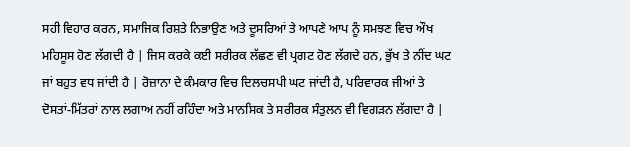ਸਹੀ ਵਿਹਾਰ ਕਰਨ, ਸਮਾਜਿਕ ਰਿਸ਼ਤੇ ਨਿਭਾਉਣ ਅਤੇ ਦੂਸਰਿਆਂ ਤੇ ਆਪਣੇ ਆਪ ਨੂੰ ਸਮਝਣ ਵਿਚ ਔਖ ਮਹਿਸੂਸ ਹੋਣ ਲੱਗਦੀ ਹੈ | ਜਿਸ ਕਰਕੇ ਕਈ ਸਰੀਰਕ ਲੱਛਣ ਵੀ ਪ੍ਰਗਟ ਹੋਣ ਲੱਗਦੇ ਹਨ, ਭੁੱਖ ਤੇ ਨੀਂਦ ਘਟ ਜਾਂ ਬਹੁਤ ਵਧ ਜਾਂਦੀ ਹੈ | ਰੋਜ਼ਾਨਾ ਦੇ ਕੰਮਕਾਰ ਵਿਚ ਦਿਲਚਸਪੀ ਘਟ ਜਾਂਦੀ ਹੈ, ਪਰਿਵਾਰਕ ਜੀਆਂ ਤੇ ਦੋਸਤਾਂ-ਮਿੱਤਰਾਂ ਨਾਲ ਲਗਾਅ ਨਹੀਂ ਰਹਿੰਦਾ ਅਤੇ ਮਾਨਸਿਕ ਤੇ ਸਰੀਰਕ ਸੰਤੁਲਨ ਵੀ ਵਿਗੜਨ ਲੱਗਦਾ ਹੈ |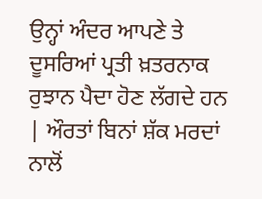ਉਨ੍ਹਾਂ ਅੰਦਰ ਆਪਣੇ ਤੇ ਦੂਸਰਿਆਂ ਪ੍ਰਤੀ ਖ਼ਤਰਨਾਕ ਰੁਝਾਨ ਪੈਦਾ ਹੋਣ ਲੱਗਦੇ ਹਨ | ਔਰਤਾਂ ਬਿਨਾਂ ਸ਼ੱਕ ਮਰਦਾਂ ਨਾਲੋਂ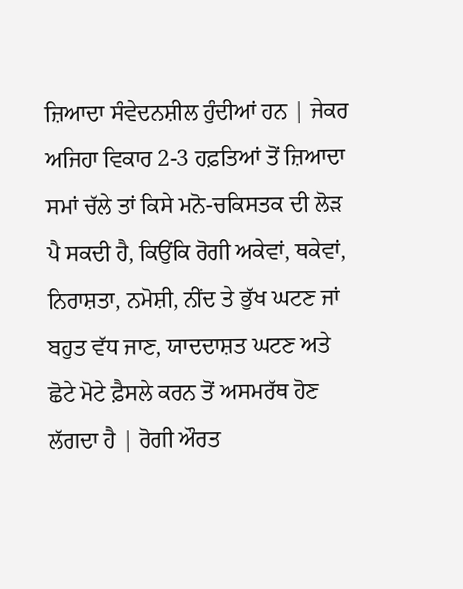ਜ਼ਿਆਦਾ ਸੰਵੇਦਨਸ਼ੀਲ ਹੁੰਦੀਆਂ ਹਨ | ਜੇਕਰ ਅਜਿਹਾ ਵਿਕਾਰ 2-3 ਹਫ਼ਤਿਆਂ ਤੋਂ ਜ਼ਿਆਦਾ ਸਮਾਂ ਚੱਲੇ ਤਾਂ ਕਿਸੇ ਮਨੋ-ਚਕਿਸਤਕ ਦੀ ਲੋੜ ਪੈ ਸਕਦੀ ਹੈ, ਕਿਉਂਕਿ ਰੋਗੀ ਅਕੇਵਾਂ, ਥਕੇਵਾਂ, ਨਿਰਾਸ਼ਤਾ, ਨਮੋਸ਼ੀ, ਨੀਂਦ ਤੇ ਭੁੱਖ ਘਟਣ ਜਾਂ ਬਹੁਤ ਵੱਧ ਜਾਣ, ਯਾਦਦਾਸ਼ਤ ਘਟਣ ਅਤੇ ਛੋਟੇ ਮੋਟੇ ਫ਼ੈਸਲੇ ਕਰਨ ਤੋਂ ਅਸਮਰੱਥ ਹੋਣ ਲੱਗਦਾ ਹੈ | ਰੋਗੀ ਔਰਤ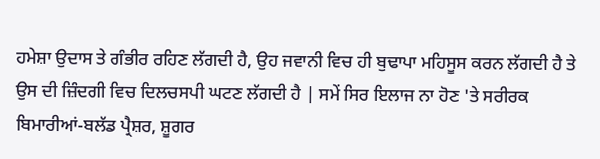ਹਮੇਸ਼ਾ ਉਦਾਸ ਤੇ ਗੰਭੀਰ ਰਹਿਣ ਲੱਗਦੀ ਹੈ, ਉਹ ਜਵਾਨੀ ਵਿਚ ਹੀ ਬੁਢਾਪਾ ਮਹਿਸੂਸ ਕਰਨ ਲੱਗਦੀ ਹੈ ਤੇ ਉਸ ਦੀ ਜ਼ਿੰਦਗੀ ਵਿਚ ਦਿਲਚਸਪੀ ਘਟਣ ਲੱਗਦੀ ਹੈ | ਸਮੇਂ ਸਿਰ ਇਲਾਜ ਨਾ ਹੋਣ 'ਤੇ ਸਰੀਰਕ ਬਿਮਾਰੀਆਂ-ਬਲੱਡ ਪ੍ਰੈਸ਼ਰ, ਸ਼ੂਗਰ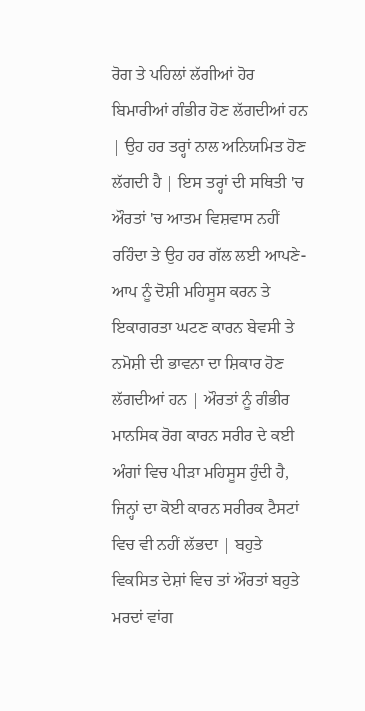ਰੋਗ ਤੇ ਪਹਿਲਾਂ ਲੱਗੀਆਂ ਹੋਰ ਬਿਮਾਰੀਆਂ ਗੰਭੀਰ ਹੋਣ ਲੱਗਦੀਆਂ ਹਨ | ਉਹ ਹਰ ਤਰ੍ਹਾਂ ਨਾਲ ਅਨਿਯਮਿਤ ਹੋਣ ਲੱਗਦੀ ਹੈ | ਇਸ ਤਰ੍ਹਾਂ ਦੀ ਸਥਿਤੀ 'ਚ ਔਰਤਾਂ 'ਚ ਆਤਮ ਵਿਸ਼ਵਾਸ ਨਹੀਂ ਰਹਿੰਦਾ ਤੇ ਉਹ ਹਰ ਗੱਲ ਲਈ ਆਪਣੇ-ਆਪ ਨੂੰ ਦੋਸ਼ੀ ਮਹਿਸੂਸ ਕਰਨ ਤੇ ਇਕਾਗਰਤਾ ਘਟਣ ਕਾਰਨ ਬੇਵਸੀ ਤੇ ਨਮੋਸ਼ੀ ਦੀ ਭਾਵਨਾ ਦਾ ਸ਼ਿਕਾਰ ਹੋਣ ਲੱਗਦੀਆਂ ਹਨ | ਔਰਤਾਂ ਨੂੰ ਗੰਭੀਰ ਮਾਨਸਿਕ ਰੋਗ ਕਾਰਨ ਸਰੀਰ ਦੇ ਕਈ ਅੰਗਾਂ ਵਿਚ ਪੀੜਾ ਮਹਿਸੂਸ ਹੁੰਦੀ ਹੈ, ਜਿਨ੍ਹਾਂ ਦਾ ਕੋਈ ਕਾਰਨ ਸਰੀਰਕ ਟੈਸਟਾਂ ਵਿਚ ਵੀ ਨਹੀਂ ਲੱਭਦਾ | ਬਹੁਤੇ ਵਿਕਸਿਤ ਦੇਸ਼ਾਂ ਵਿਚ ਤਾਂ ਔਰਤਾਂ ਬਹੁਤੇ ਮਰਦਾਂ ਵਾਂਗ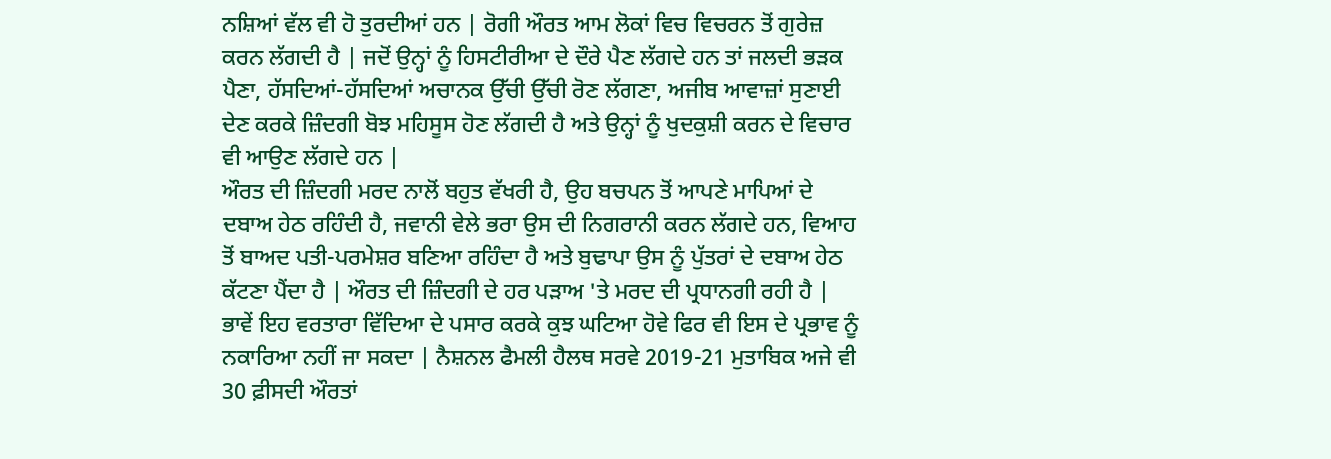ਨਸ਼ਿਆਂ ਵੱਲ ਵੀ ਹੋ ਤੁਰਦੀਆਂ ਹਨ | ਰੋਗੀ ਔਰਤ ਆਮ ਲੋਕਾਂ ਵਿਚ ਵਿਚਰਨ ਤੋਂ ਗੁਰੇਜ਼ ਕਰਨ ਲੱਗਦੀ ਹੈ | ਜਦੋਂ ਉਨ੍ਹਾਂ ਨੂੰ ਹਿਸਟੀਰੀਆ ਦੇ ਦੌਰੇ ਪੈਣ ਲੱਗਦੇ ਹਨ ਤਾਂ ਜਲਦੀ ਭੜਕ ਪੈਣਾ, ਹੱਸਦਿਆਂ-ਹੱਸਦਿਆਂ ਅਚਾਨਕ ਉੱਚੀ ਉੱਚੀ ਰੋਣ ਲੱਗਣਾ, ਅਜੀਬ ਆਵਾਜ਼ਾਂ ਸੁਣਾਈ ਦੇਣ ਕਰਕੇ ਜ਼ਿੰਦਗੀ ਬੋਝ ਮਹਿਸੂਸ ਹੋਣ ਲੱਗਦੀ ਹੈ ਅਤੇ ਉਨ੍ਹਾਂ ਨੂੰ ਖੁਦਕੁਸ਼ੀ ਕਰਨ ਦੇ ਵਿਚਾਰ ਵੀ ਆਉਣ ਲੱਗਦੇ ਹਨ |
ਔਰਤ ਦੀ ਜ਼ਿੰਦਗੀ ਮਰਦ ਨਾਲੋਂ ਬਹੁਤ ਵੱਖਰੀ ਹੈ, ਉਹ ਬਚਪਨ ਤੋਂ ਆਪਣੇ ਮਾਪਿਆਂ ਦੇ ਦਬਾਅ ਹੇਠ ਰਹਿੰਦੀ ਹੈ, ਜਵਾਨੀ ਵੇਲੇ ਭਰਾ ਉਸ ਦੀ ਨਿਗਰਾਨੀ ਕਰਨ ਲੱਗਦੇ ਹਨ, ਵਿਆਹ ਤੋਂ ਬਾਅਦ ਪਤੀ-ਪਰਮੇਸ਼ਰ ਬਣਿਆ ਰਹਿੰਦਾ ਹੈ ਅਤੇ ਬੁਢਾਪਾ ਉਸ ਨੂੰ ਪੁੱਤਰਾਂ ਦੇ ਦਬਾਅ ਹੇਠ ਕੱਟਣਾ ਪੈਂਦਾ ਹੈ | ਔਰਤ ਦੀ ਜ਼ਿੰਦਗੀ ਦੇ ਹਰ ਪੜਾਅ 'ਤੇ ਮਰਦ ਦੀ ਪ੍ਰਧਾਨਗੀ ਰਹੀ ਹੈ | ਭਾਵੇਂ ਇਹ ਵਰਤਾਰਾ ਵਿੱਦਿਆ ਦੇ ਪਸਾਰ ਕਰਕੇ ਕੁਝ ਘਟਿਆ ਹੋਵੇ ਫਿਰ ਵੀ ਇਸ ਦੇ ਪ੍ਰਭਾਵ ਨੂੰ ਨਕਾਰਿਆ ਨਹੀਂ ਜਾ ਸਕਦਾ | ਨੈਸ਼ਨਲ ਫੈਮਲੀ ਹੈਲਥ ਸਰਵੇ 2019-21 ਮੁਤਾਬਿਕ ਅਜੇ ਵੀ 30 ਫ਼ੀਸਦੀ ਔਰਤਾਂ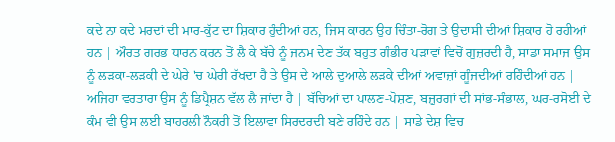ਕਦੇ ਨਾ ਕਦੇ ਮਰਦਾਂ ਦੀ ਮਾਰ-ਕੁੱਟ ਦਾ ਸ਼ਿਕਾਰ ਹੁੰਦੀਆਂ ਹਨ, ਜਿਸ ਕਾਰਨ ਉਹ ਚਿੰਤਾ-ਰੋਗ ਤੇ ਉਦਾਸੀ ਦੀਆਂ ਸ਼ਿਕਾਰ ਹੋ ਰਹੀਆਂ ਹਨ | ਔਰਤ ਗਰਭ ਧਾਰਨ ਕਰਨ ਤੋਂ ਲੈ ਕੇ ਬੱਚੇ ਨੂੰ ਜਨਮ ਦੇਣ ਤੱਕ ਬਹੁਤ ਗੰਭੀਰ ਪੜਾਵਾਂ ਵਿਚੋਂ ਗੁਜ਼ਰਦੀ ਹੈ, ਸਾਡਾ ਸਮਾਜ ਉਸ ਨੂੰ ਲੜਕਾ-ਲੜਕੀ ਦੇ ਘੇਰੇ 'ਚ ਘੇਰੀ ਰੱਖਦਾ ਹੈ ਤੇ ਉਸ ਦੇ ਆਲੇ ਦੁਆਲੇ ਲੜਕੇ ਦੀਆਂ ਅਵਾਜ਼ਾਂ ਗੂੰਜਦੀਆਂ ਰਹਿੰਦੀਆਂ ਹਨ | ਅਜਿਹਾ ਵਰਤਾਰਾ ਉਸ ਨੂੰ ਡਿਪ੍ਰੈਸ਼ਨ ਵੱਲ ਲੈ ਜਾਂਦਾ ਹੈ | ਬੱਚਿਆਂ ਦਾ ਪਾਲਣ-ਪੋਸ਼ਣ, ਬਜ਼ੁਰਗਾਂ ਦੀ ਸਾਂਭ-ਸੰਭਾਲ, ਘਰ-ਰਸੋਈ ਦੇ ਕੰਮ ਵੀ ਉਸ ਲਈ ਬਾਹਰਲੀ ਨੌਕਰੀ ਤੋਂ ਇਲਾਵਾ ਸਿਰਦਰਦੀ ਬਣੇ ਰਹਿੰਦੇ ਹਨ | ਸਾਡੇ ਦੇਸ਼ ਵਿਚ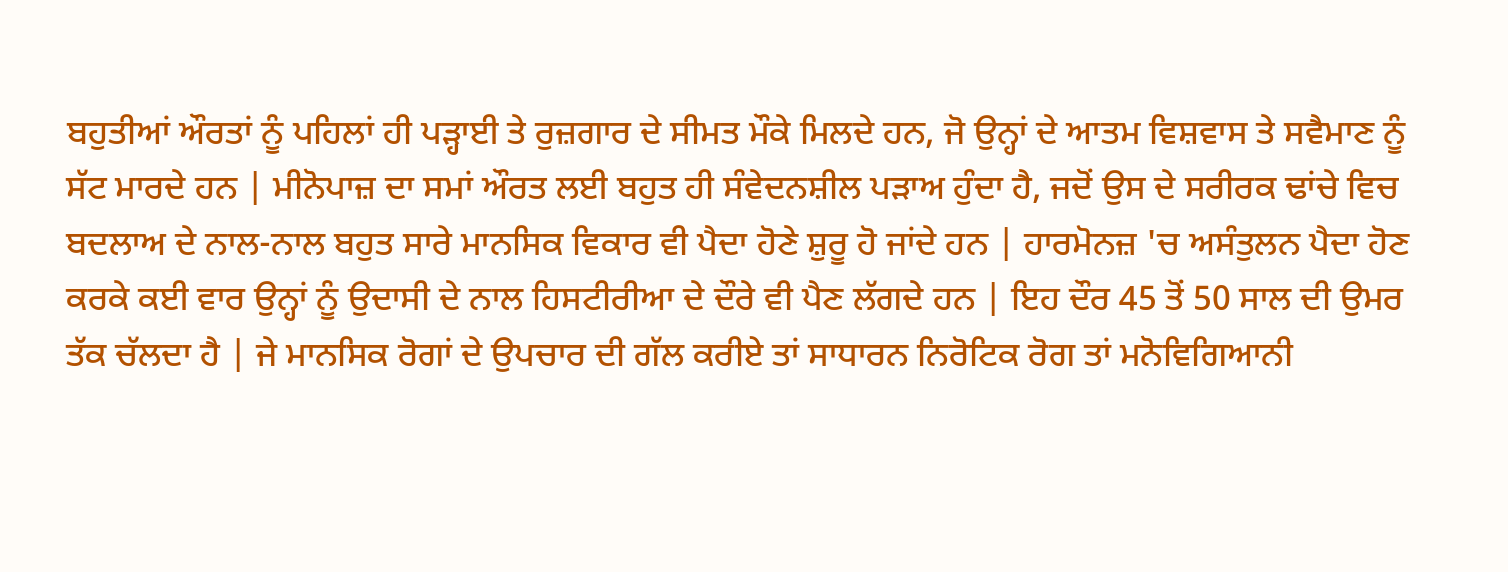ਬਹੁਤੀਆਂ ਔਰਤਾਂ ਨੂੰ ਪਹਿਲਾਂ ਹੀ ਪੜ੍ਹਾਈ ਤੇ ਰੁਜ਼ਗਾਰ ਦੇ ਸੀਮਤ ਮੌਕੇ ਮਿਲਦੇ ਹਨ, ਜੋ ਉਨ੍ਹਾਂ ਦੇ ਆਤਮ ਵਿਸ਼ਵਾਸ ਤੇ ਸਵੈਮਾਣ ਨੂੰ ਸੱਟ ਮਾਰਦੇ ਹਨ | ਮੀਨੋਪਾਜ਼ ਦਾ ਸਮਾਂ ਔਰਤ ਲਈ ਬਹੁਤ ਹੀ ਸੰਵੇਦਨਸ਼ੀਲ ਪੜਾਅ ਹੁੰਦਾ ਹੈ, ਜਦੋਂ ਉਸ ਦੇ ਸਰੀਰਕ ਢਾਂਚੇ ਵਿਚ ਬਦਲਾਅ ਦੇ ਨਾਲ-ਨਾਲ ਬਹੁਤ ਸਾਰੇ ਮਾਨਸਿਕ ਵਿਕਾਰ ਵੀ ਪੈਦਾ ਹੋਣੇ ਸ਼ੁਰੂ ਹੋ ਜਾਂਦੇ ਹਨ | ਹਾਰਮੋਨਜ਼ 'ਚ ਅਸੰਤੁਲਨ ਪੈਦਾ ਹੋਣ ਕਰਕੇ ਕਈ ਵਾਰ ਉਨ੍ਹਾਂ ਨੂੰ ਉਦਾਸੀ ਦੇ ਨਾਲ ਹਿਸਟੀਰੀਆ ਦੇ ਦੌਰੇ ਵੀ ਪੈਣ ਲੱਗਦੇ ਹਨ | ਇਹ ਦੌਰ 45 ਤੋਂ 50 ਸਾਲ ਦੀ ਉਮਰ ਤੱਕ ਚੱਲਦਾ ਹੈ | ਜੇ ਮਾਨਸਿਕ ਰੋਗਾਂ ਦੇ ਉਪਚਾਰ ਦੀ ਗੱਲ ਕਰੀਏ ਤਾਂ ਸਾਧਾਰਨ ਨਿਰੋਟਿਕ ਰੋਗ ਤਾਂ ਮਨੋਵਿਗਿਆਨੀ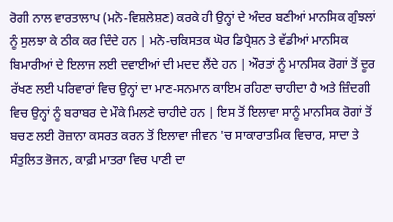ਰੋਗੀ ਨਾਲ ਵਾਰਤਾਲਾਪ (ਮਨੋ-ਵਿਸ਼ਲੇਸ਼ਣ) ਕਰਕੇ ਹੀ ਉਨ੍ਹਾਂ ਦੇ ਅੰਦਰ ਬਣੀਆਂ ਮਾਨਸਿਕ ਗੁੰਝਲਾਂ ਨੂੰ ਸੁਲਝਾ ਕੇ ਠੀਕ ਕਰ ਦਿੰਦੇ ਹਨ | ਮਨੋ-ਚਕਿਸਤਕ ਘੋਰ ਡਿਪ੍ਰੈਸ਼ਨ ਤੇ ਵੱਡੀਆਂ ਮਾਨਸਿਕ ਬਿਮਾਰੀਆਂ ਦੇ ਇਲਾਜ ਲਈ ਦਵਾਈਆਂ ਦੀ ਮਦਦ ਲੈਂਦੇ ਹਨ | ਔਰਤਾਂ ਨੂੰ ਮਾਨਸਿਕ ਰੋਗਾਂ ਤੋਂ ਦੂਰ ਰੱਖਣ ਲਈ ਪਰਿਵਾਰਾਂ ਵਿਚ ਉਨ੍ਹਾਂ ਦਾ ਮਾਣ-ਸਨਮਾਨ ਕਾਇਮ ਰਹਿਣਾ ਚਾਹੀਦਾ ਹੈ ਅਤੇ ਜ਼ਿੰਦਗੀ ਵਿਚ ਉਨ੍ਹਾਂ ਨੂੰ ਬਰਾਬਰ ਦੇ ਮੌਕੇ ਮਿਲਣੇ ਚਾਹੀਦੇ ਹਨ | ਇਸ ਤੋਂ ਇਲਾਵਾ ਸਾਨੂੰ ਮਾਨਸਿਕ ਰੋਗਾਂ ਤੋਂ ਬਚਣ ਲਈ ਰੋਜ਼ਾਨਾ ਕਸਰਤ ਕਰਨ ਤੋਂ ਇਲਾਵਾ ਜੀਵਨ 'ਚ ਸਾਕਾਰਾਤਮਿਕ ਵਿਚਾਰ, ਸਾਦਾ ਤੇ ਸੰਤੁਲਿਤ ਭੋਜਨ, ਕਾਫ਼ੀ ਮਾਤਰਾ ਵਿਚ ਪਾਣੀ ਦਾ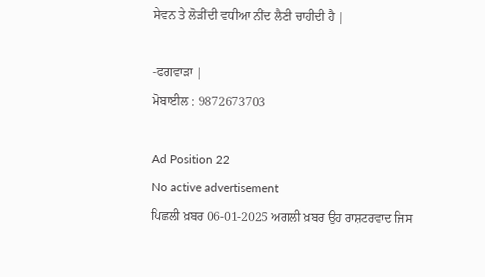ਸੇਵਨ ਤੇ ਲੋੜੀਂਦੀ ਵਧੀਆ ਨੀਂਦ ਲੈਣੀ ਚਾਹੀਦੀ ਹੈ |

-ਫਗਵਾੜਾ |
ਮੋਬਾਈਲ : 9872673703

Ad Position 22
No active advertisement
ਪਿਛਲੀ ਖ਼ਬਰ 06-01-2025 ਅਗਲੀ ਖ਼ਬਰ ਉਹ ਰਾਸ਼ਟਰਵਾਦ ਜਿਸ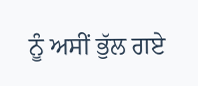ਨੂੰ ਅਸੀਂ ਭੁੱਲ ਗਏ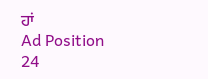ਹਾਂ
Ad Position 24